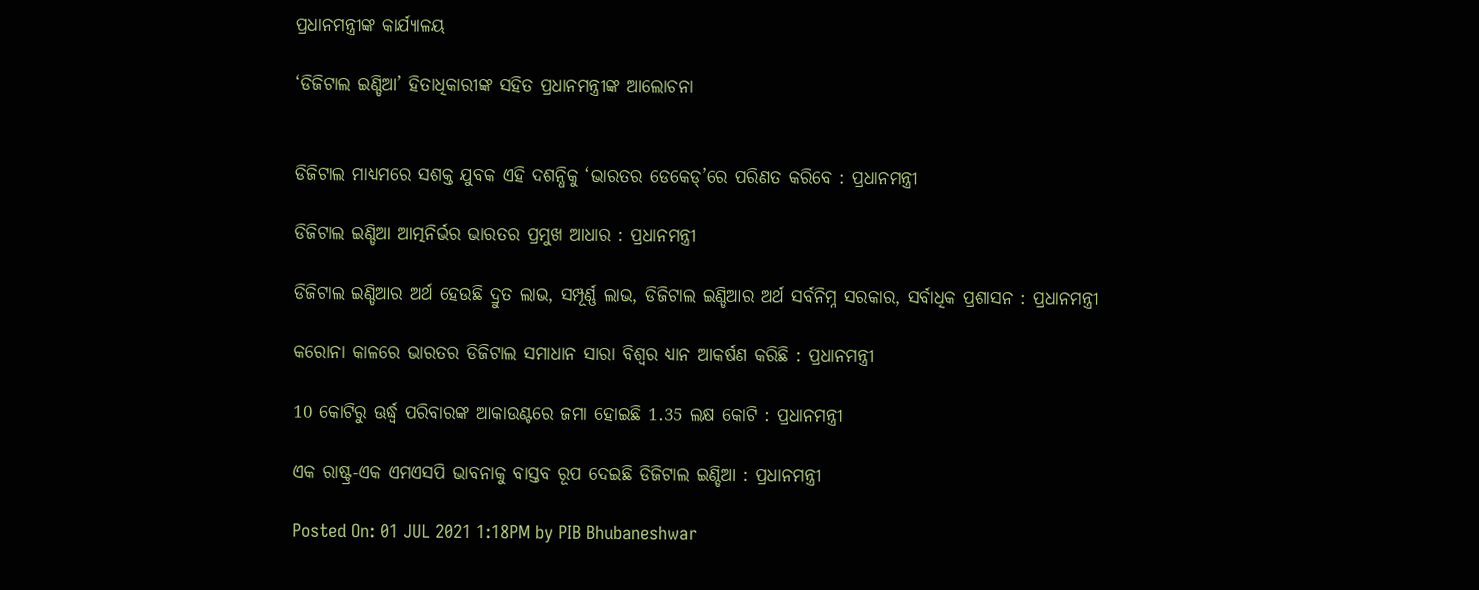ପ୍ରଧାନମନ୍ତ୍ରୀଙ୍କ କାର୍ଯ୍ୟାଳୟ

‘ଡିଜିଟାଲ ଇଣ୍ଡିଆ’ ହିତାଧିକାରୀଙ୍କ ସହିତ ପ୍ରଧାନମନ୍ତ୍ରୀଙ୍କ ଆଲୋଚନା


ଡିଜିଟାଲ ମାଧ୍ୟମରେ ସଶକ୍ତ ଯୁବକ ଏହି ଦଶନ୍ଧିକୁ ‘ଭାରତର ଡେକେଡ୍’ରେ ପରିଣତ କରିବେ : ପ୍ରଧାନମନ୍ତ୍ରୀ

ଡିଜିଟାଲ ଇଣ୍ଡିଆ ଆତ୍ମନିର୍ଭର ଭାରତର ପ୍ରମୁଖ ଆଧାର : ପ୍ରଧାନମନ୍ତ୍ରୀ

ଡିଜିଟାଲ ଇଣ୍ଡିଆର ଅର୍ଥ ହେଉଛି ଦ୍ରୁତ ଲାଭ, ସମ୍ପୂର୍ଣ୍ଣ ଲାଭ, ଡିଜିଟାଲ ଇଣ୍ଡିଆର ଅର୍ଥ ସର୍ବନିମ୍ନ ସରକାର, ସର୍ବାଧିକ ପ୍ରଶାସନ : ପ୍ରଧାନମନ୍ତ୍ରୀ

କରୋନା କାଳରେ ଭାରତର ଡିଜିଟାଲ ସମାଧାନ ସାରା ବିଶ୍ବର ଧ୍ୟାନ ଆକର୍ଷଣ କରିଛି : ପ୍ରଧାନମନ୍ତ୍ରୀ

10 କୋଟିରୁ ଊର୍ଦ୍ଧ୍ବ ପରିବାରଙ୍କ ଆକାଉଣ୍ଟରେ ଜମା ହୋଇଛି 1.35 ଲକ୍ଷ କୋଟି : ପ୍ରଧାନମନ୍ତ୍ରୀ

ଏକ ରାଷ୍ଟ୍ର-ଏକ ଏମଏସପି ଭାବନାକୁ ବାସ୍ତବ ରୂପ ଦେଇଛି ଡିଜିଟାଲ ଇଣ୍ଡିଆ : ପ୍ରଧାନମନ୍ତ୍ରୀ

Posted On: 01 JUL 2021 1:18PM by PIB Bhubaneshwar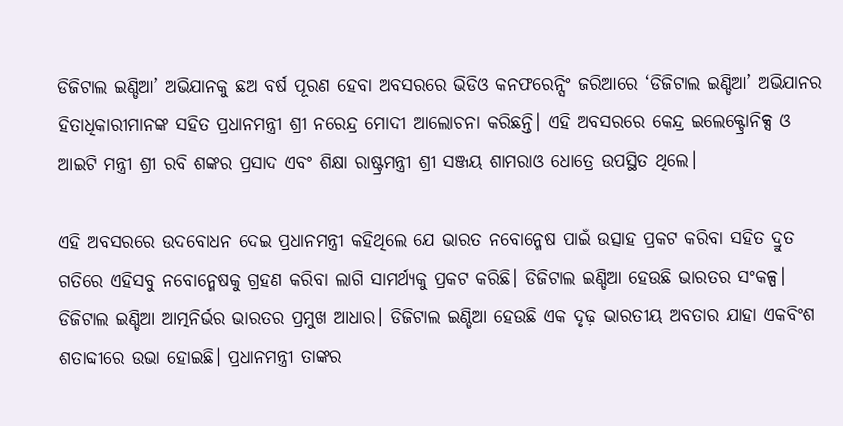ଡିଜିଟାଲ ଇଣ୍ଡିଆ’ ଅଭିଯାନକୁ ଛଅ ବର୍ଷ ପୂରଣ ହେବା ଅବସରରେ ଭିଡିଓ କନଫରେନ୍ସିଂ ଜରିଆରେ ‘ଡିଜିଟାଲ ଇଣ୍ଡିଆ’ ଅଭିଯାନର ହିତାଧିକାରୀମାନଙ୍କ ସହିତ ପ୍ରଧାନମନ୍ତ୍ରୀ ଶ୍ରୀ ନରେନ୍ଦ୍ର ମୋଦୀ ଆଲୋଚନା କରିଛନ୍ତି। ଏହି ଅବସରରେ କେନ୍ଦ୍ର ଇଲେକ୍ଟ୍ରୋନିକ୍ସ ଓ ଆଇଟି ମନ୍ତ୍ରୀ ଶ୍ରୀ ରବି ଶଙ୍କର ପ୍ରସାଦ ଏବଂ ଶିକ୍ଷା ରାଷ୍ଟ୍ରମନ୍ତ୍ରୀ ଶ୍ରୀ ସଞ୍ଜୟ ଶାମରାଓ ଧୋତ୍ରେ ଉପସ୍ଥିତ ଥିଲେ।

ଏହି ଅବସରରେ ଉଦବୋଧନ ଦେଇ ପ୍ରଧାନମନ୍ତ୍ରୀ କହିଥିଲେ ଯେ ଭାରତ ନବୋନ୍ମେଷ ପାଇଁ ଉତ୍ସାହ ପ୍ରକଟ କରିବା ସହିତ ଦ୍ରୁତ ଗତିରେ ଏହିସବୁ ନବୋନ୍ମେଷକୁ ଗ୍ରହଣ କରିବା ଲାଗି ସାମର୍ଥ୍ୟକୁ ପ୍ରକଟ କରିଛି। ଡିଜିଟାଲ ଇଣ୍ଡିଆ ହେଉଛି ଭାରତର ସଂକଳ୍ପ। ଡିଜିଟାଲ ଇଣ୍ଡିଆ ଆତ୍ମନିର୍ଭର ଭାରତର ପ୍ରମୁଖ ଆଧାର। ଡିଜିଟାଲ ଇଣ୍ଡିଆ ହେଉଛି ଏକ ଦୃଢ଼ ଭାରତୀୟ ଅବତାର ଯାହା ଏକବିଂଶ ଶତାବ୍ଦୀରେ ଉଭା ହୋଇଛି। ପ୍ରଧାନମନ୍ତ୍ରୀ ତାଙ୍କର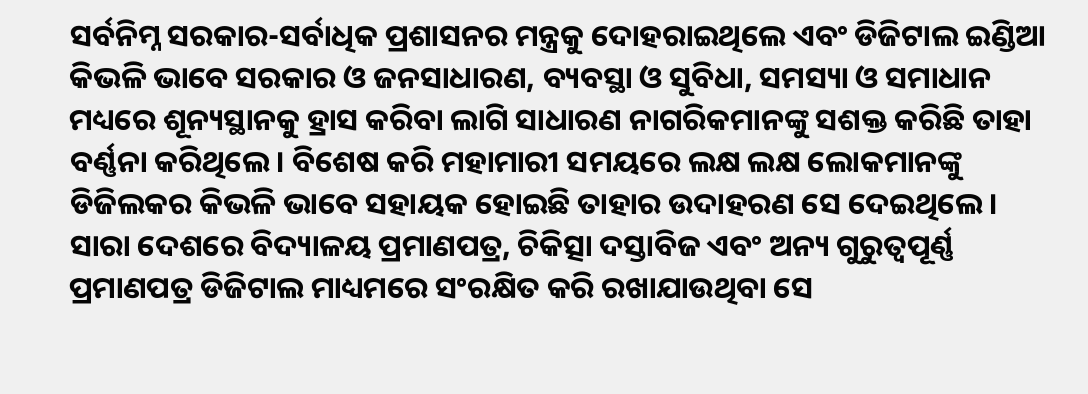ସର୍ବନିମ୍ନ ସରକାର-ସର୍ବାଧିକ ପ୍ରଶାସନର ମନ୍ତ୍ରକୁ ଦୋହରାଇଥିଲେ ଏବଂ ଡିଜିଟାଲ ଇଣ୍ଡିଆ କିଭଳି ଭାବେ ସରକାର ଓ ଜନସାଧାରଣ, ବ୍ୟବସ୍ଥା ଓ ସୁବିଧା, ସମସ୍ୟା ଓ ସମାଧାନ ମଧ୍ୟରେ ଶୂନ୍ୟସ୍ଥାନକୁ ହ୍ରାସ କରିବା ଲାଗି ସାଧାରଣ ନାଗରିକମାନଙ୍କୁ ସଶକ୍ତ କରିଛି ତାହା ବର୍ଣ୍ଣନା କରିଥିଲେ। ବିଶେଷ କରି ମହାମାରୀ ସମୟରେ ଲକ୍ଷ ଲକ୍ଷ ଲୋକମାନଙ୍କୁ ଡିଜିଲକର କିଭଳି ଭାବେ ସହାୟକ ହୋଇଛି ତାହାର ଉଦାହରଣ ସେ ଦେଇଥିଲେ। ସାରା ଦେଶରେ ବିଦ୍ୟାଳୟ ପ୍ରମାଣପତ୍ର, ଚିକିତ୍ସା ଦସ୍ତାବିଜ ଏବଂ ଅନ୍ୟ ଗୁରୁତ୍ବପୂର୍ଣ୍ଣ ପ୍ରମାଣପତ୍ର ଡିଜିଟାଲ ମାଧ୍ୟମରେ ସଂରକ୍ଷିତ କରି ରଖାଯାଉଥିବା ସେ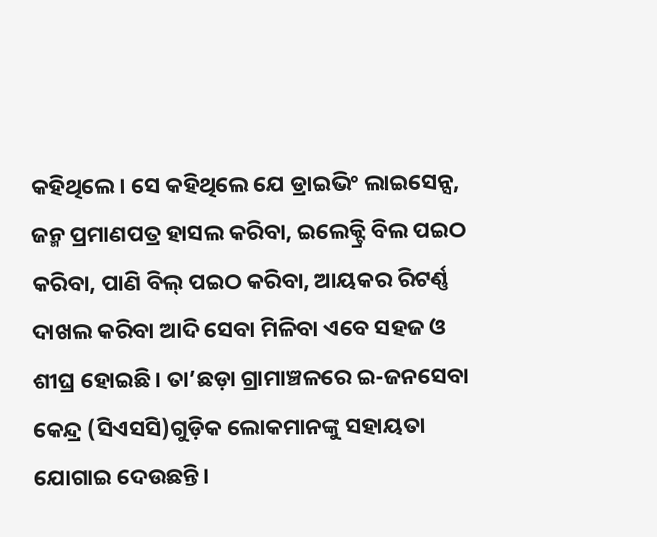କହିଥିଲେ। ସେ କହିଥିଲେ ଯେ ଡ୍ରାଇଭିଂ ଲାଇସେନ୍ସ, ଜନ୍ମ ପ୍ରମାଣପତ୍ର ହାସଲ କରିବା, ଇଲେକ୍ଟ୍ରି ବିଲ ପଇଠ କରିବା, ପାଣି ବିଲ୍ ପଇଠ କରିବା, ଆୟକର ରିଟର୍ଣ୍ଣ ଦାଖଲ କରିବା ଆଦି ସେବା ମିଳିବା ଏବେ ସହଜ ଓ ଶୀଘ୍ର ହୋଇଛି। ତା’ଛଡ଼ା ଗ୍ରାମାଞ୍ଚଳରେ ଇ-ଜନସେବା କେନ୍ଦ୍ର (ସିଏସସି)ଗୁଡ଼ିକ ଲୋକମାନଙ୍କୁ ସହାୟତା ଯୋଗାଇ ଦେଉଛନ୍ତି।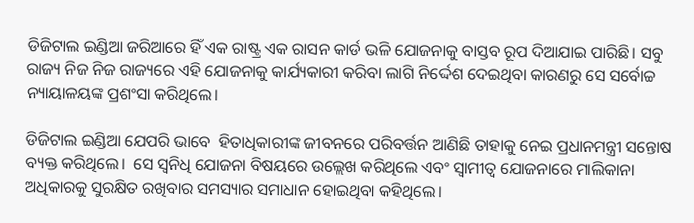ଡିଜିଟାଲ ଇଣ୍ଡିଆ ଜରିଆରେ ହିଁ ଏକ ରାଷ୍ଟ୍ର ଏକ ରାସନ କାର୍ଡ ଭଳି ଯୋଜନାକୁ ବାସ୍ତବ ରୂପ ଦିଆଯାଇ ପାରିଛି। ସବୁ ରାଜ୍ୟ ନିଜ ନିଜ ରାଜ୍ୟରେ ଏହି ଯୋଜନାକୁ କାର୍ଯ୍ୟକାରୀ କରିବା ଲାଗି ନିର୍ଦ୍ଦେଶ ଦେଇଥିବା କାରଣରୁ ସେ ସର୍ବୋଚ୍ଚ ନ୍ୟାୟାଳୟଙ୍କ ପ୍ରଶଂସା କରିଥିଲେ।

ଡିଜିଟାଲ ଇଣ୍ଡିଆ ଯେପରି ଭାବେ  ହିତାଧିକାରୀଙ୍କ ଜୀବନରେ ପରିବର୍ତ୍ତନ ଆଣିଛି ତାହାକୁ ନେଇ ପ୍ରଧାନମନ୍ତ୍ରୀ ସନ୍ତୋଷ ବ୍ୟକ୍ତ କରିଥିଲେ।  ସେ ସ୍ବନିଧି ଯୋଜନା ବିଷୟରେ ଉଲ୍ଲେଖ କରିଥିଲେ ଏବଂ ସ୍ବାମୀତ୍ବ ଯୋଜନାରେ ମାଲିକାନା ଅଧିକାରକୁ ସୁରକ୍ଷିତ ରଖିବାର ସମସ୍ୟାର ସମାଧାନ ହୋଇଥିବା କହିଥିଲେ।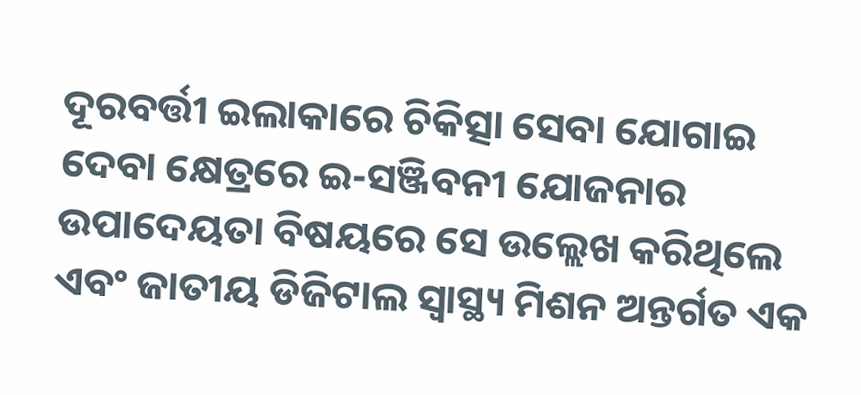ଦୂରବର୍ତ୍ତୀ ଇଲାକାରେ ଚିକିତ୍ସା ସେବା ଯୋଗାଇ ଦେବା କ୍ଷେତ୍ରରେ ଇ-ସଞ୍ଜିବନୀ ଯୋଜନାର ଉପାଦେୟତା ବିଷୟରେ ସେ ଉଲ୍ଲେଖ କରିଥିଲେ ଏବଂ ଜାତୀୟ ଡିଜିଟାଲ ସ୍ବାସ୍ଥ୍ୟ ମିଶନ ଅନ୍ତର୍ଗତ ଏକ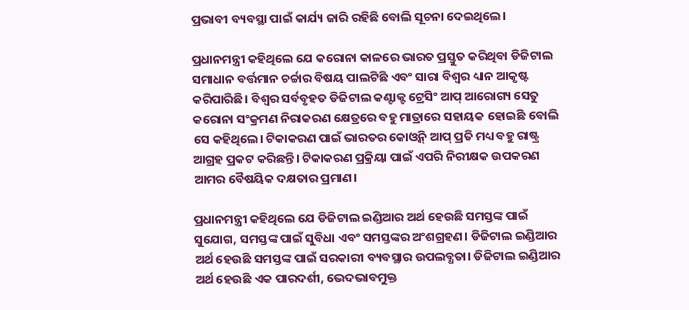ପ୍ରଭାବୀ ବ୍ୟବସ୍ଥା ପାଇଁ କାର୍ଯ୍ୟ ଜାରି ରହିଛି ବୋଲି ସୂଚନା ଦେଇଥିଲେ।

ପ୍ରଧାନମନ୍ତ୍ରୀ କହିଥିଲେ ଯେ କରୋନା କାଳରେ ଭାରତ ପ୍ରସ୍ତୁତ କରିଥିବା ଡିଜିଟାଲ ସମାଧାନ ବର୍ତ୍ତମାନ ଚର୍ଚ୍ଚାର ବିଷୟ ପାଲଟିଛି ଏବଂ ସାରା ବିଶ୍ବର ଧ୍ୟାନ ଆକୃଷ୍ଟ କରିପାରିଛି। ବିଶ୍ବର ସର୍ବବୃହତ ଡିଜିଟାଲ କଣ୍ଟାକ୍ଟ ଟ୍ରେସିଂ ଆପ୍ ଆରୋଗ୍ୟ ସେତୁ କରୋନା ସଂକ୍ରମଣ ନିରାକରଣ କ୍ଷେତ୍ରରେ ବହୁ ମାତ୍ରାରେ ସହାୟକ ହୋଇଛି ବୋଲି ସେ କହିଥିଲେ। ଟିକାକରଣ ପାଇଁ ଭାରତର କୋଓ୍ବିନ୍ ଆପ୍ ପ୍ରତି ମଧ୍ୟ ବହୁ ରାଷ୍ଟ୍ର ଆଗ୍ରହ ପ୍ରକଟ କରିଛନ୍ତି। ଟିକାକରଣ ପ୍ରକ୍ରିୟା ପାଇଁ ଏପରି ନିରୀକ୍ଷକ ଉପକରଣ ଆମର ବୈଷୟିକ ଦକ୍ଷତାର ପ୍ରମାଣ।

ପ୍ରଧାନମନ୍ତ୍ରୀ କହିଥିଲେ ଯେ ଡିଜିଟାଲ ଇଣ୍ଡିଆର ଅର୍ଥ ହେଉଛି ସମସ୍ତଙ୍କ ପାଇଁ ସୁଯୋଗ, ସମସ୍ତଙ୍କ ପାଇଁ ସୁବିଧା ଏବଂ ସମସ୍ତଙ୍କର ଅଂଶଗ୍ରହଣ। ଡିଜିଟାଲ ଇଣ୍ଡିଆର ଅର୍ଥ ହେଉଛି ସମସ୍ତଙ୍କ ପାଇଁ ସରକାରୀ ବ୍ୟବସ୍ଥାର ଉପଲବ୍ଧତା। ଡିଜିଟାଲ ଇଣ୍ଡିଆର ଅର୍ଥ ହେଉଛି ଏକ ପାରଦର୍ଶୀ, ଭେଦଭାବମୁକ୍ତ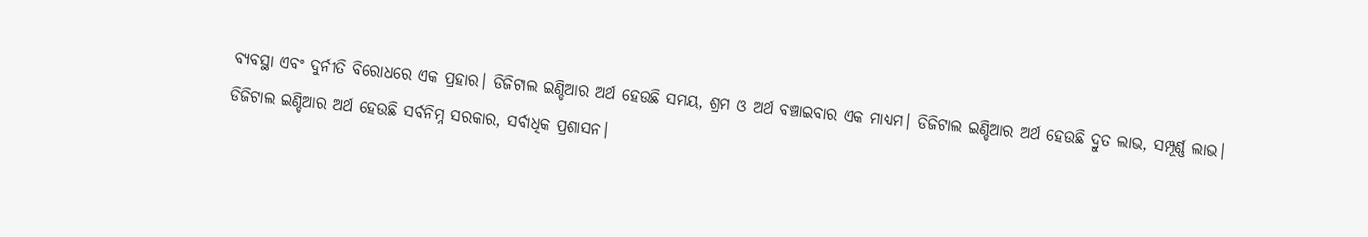ବ୍ୟବସ୍ଥା ଏବଂ ଦୁର୍ନୀତି ବିରୋଧରେ ଏକ ପ୍ରହାର। ଡିଜିଟାଲ ଇଣ୍ଡିଆର ଅର୍ଥ ହେଉଛି ସମୟ, ଶ୍ରମ ଓ ଅର୍ଥ ବଞ୍ଚାଇବାର ଏକ ମାଧ୍ୟମ। ଡିଜିଟାଲ ଇଣ୍ଡିଆର ଅର୍ଥ ହେଉଛି ଦ୍ରୁତ ଲାଭ, ସମ୍ପୂର୍ଣ୍ଣ ଲାଭ। ଡିଜିଟାଲ ଇଣ୍ଡିଆର ଅର୍ଥ ହେଉଛି ସର୍ବନିମ୍ନ ସରକାର, ସର୍ବାଧିକ ପ୍ରଶାସନ।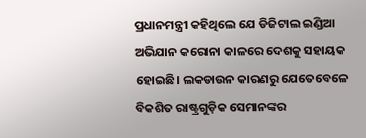ପ୍ରଧାନମନ୍ତ୍ରୀ କହିଥିଲେ ଯେ ଡିଜିଟାଲ ଇଣ୍ଡିଆ ଅଭିଯାନ କରୋନା କାଳରେ ଦେଶକୁ ସହାୟକ ହୋଇଛି। ଲକଡାଉନ କାରଣରୁ ଯେତେବେଳେ ବିକଶିତ ରାଷ୍ଟ୍ରଗୁଡ଼ିକ ସେମାନଙ୍କର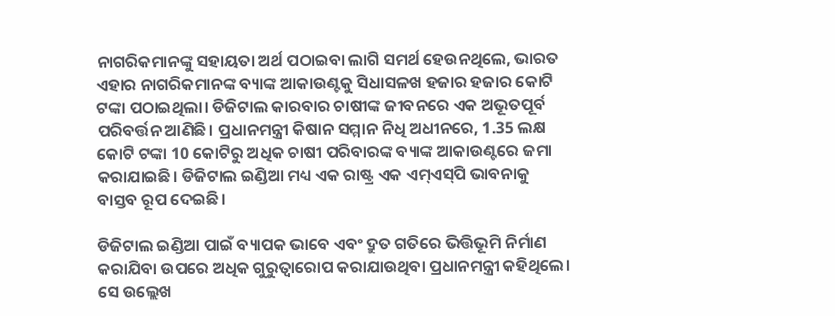ନାଗରିକମାନଙ୍କୁ ସହାୟତା ଅର୍ଥ ପଠାଇବା ଲାଗି ସମର୍ଥ ହେଉନଥିଲେ, ଭାରତ ଏହାର ନାଗରିକମାନଙ୍କ ବ୍ୟାଙ୍କ ଆକାଉଣ୍ଟକୁ ସିଧାସଳଖ ହଜାର ହଜାର କୋଟି ଟଙ୍କା ପଠାଇଥିଲା। ଡିଜିଟାଲ କାରବାର ଚାଷୀଙ୍କ ଜୀବନରେ ଏକ ଅଭୂତପୂର୍ବ ପରିବର୍ତ୍ତନ ଆଣିଛି। ପ୍ରଧାନମନ୍ତ୍ରୀ କିଷାନ ସମ୍ମାନ ନିଧି ଅଧୀନରେ, 1.35 ଲକ୍ଷ କୋଟି ଟଙ୍କା 10 କୋଟିରୁ ଅଧିକ ଚାଷୀ ପରିବାରଙ୍କ ବ୍ୟାଙ୍କ ଆକାଉଣ୍ଟରେ ଜମା କରାଯାଇଛି। ଡିଜିଟାଲ ଇଣ୍ଡିଆ ମଧ୍ୟ ଏକ ରାଷ୍ଟ୍ର ଏକ ଏମ୍‌ଏସ୍‌ପି ଭାବନାକୁ ବାସ୍ତବ ରୂପ ଦେଇଛି।

ଡିଜିଟାଲ ଇଣ୍ଡିଆ ପାଇଁ ବ୍ୟାପକ ଭାବେ ଏବଂ ଦ୍ରୁତ ଗତିରେ ଭିତ୍ତିଭୂମି ନିର୍ମାଣ କରାଯିବା ଉପରେ ଅଧିକ ଗୁରୁତ୍ବାରୋପ କରାଯାଉଥିବା ପ୍ରଧାନମନ୍ତ୍ରୀ କହିଥିଲେ।  ସେ ଉଲ୍ଲେଖ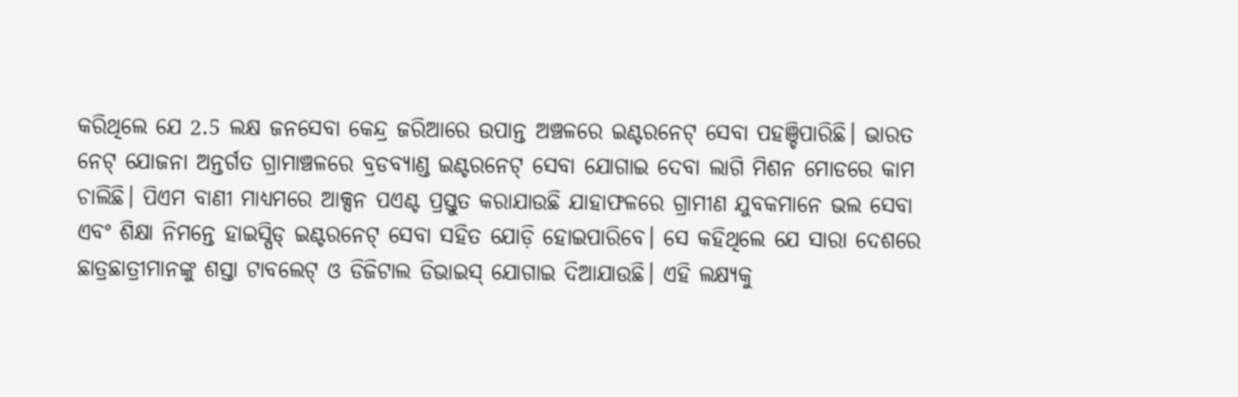କରିଥିଲେ ଯେ 2.5 ଲକ୍ଷ ଜନସେବା କେନ୍ଦ୍ର ଜରିଆରେ ଉପାନ୍ତ ଅଞ୍ଚଳରେ ଇଣ୍ଟରନେଟ୍ ସେବା ପହଞ୍ଚିପାରିଛି। ଭାରତ ନେଟ୍ ଯୋଜନା ଅନ୍ତର୍ଗତ ଗ୍ରାମାଞ୍ଚଳରେ ବ୍ରଡବ୍ୟାଣ୍ଡ ଇଣ୍ଟରନେଟ୍ ସେବା ଯୋଗାଇ ଦେବା ଲାଗି ମିଶନ ମୋଡରେ କାମ ଚାଲିଛି। ପିଏମ ବାଣୀ ମାଧ୍ୟମରେ ଆକ୍ସନ ପଏଣ୍ଟ ପ୍ରସ୍ତୁତ କରାଯାଉଛି ଯାହାଫଳରେ ଗ୍ରାମୀଣ ଯୁବକମାନେ ଭଲ ସେବା ଏବଂ ଶିକ୍ଷା ନିମନ୍ତେ ହାଇସ୍ପିଡ୍ ଇଣ୍ଟରନେଟ୍ ସେବା ସହିତ ଯୋଡ଼ି ହୋଇପାରିବେ। ସେ କହିଥିଲେ ଯେ ସାରା ଦେଶରେ ଛାତ୍ରଛାତ୍ରୀମାନଙ୍କୁ ଶସ୍ତା ଟାବଲେଟ୍ ଓ ଡିଜିଟାଲ ଡିଭାଇସ୍ ଯୋଗାଇ ଦିଆଯାଉଛି। ଏହି ଲକ୍ଷ୍ୟକୁ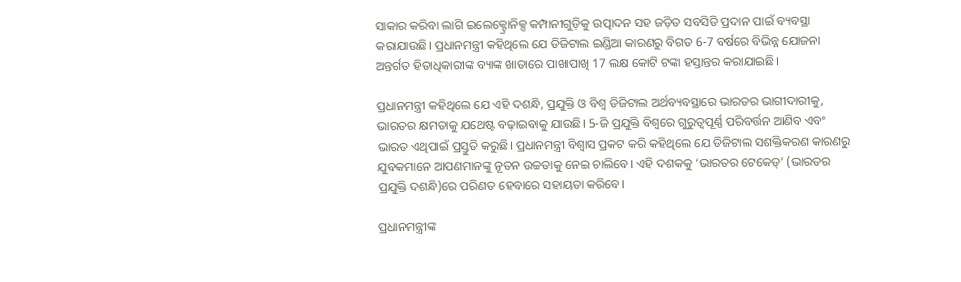ସାକାର କରିବା ଲାଗି ଇଲେକ୍ଟ୍ରୋନିକ୍ସ କମ୍ପାନୀଗୁଡ଼ିକୁ ଉତ୍ପାଦନ ସହ ଜଡ଼ିତ ସବସିଡି ପ୍ରଦାନ ପାଇଁ ବ୍ୟବସ୍ଥା କରାଯାଉଛି। ପ୍ରଧାନମନ୍ତ୍ରୀ କହିଥିଲେ ଯେ ଡିଜିଟାଲ ଇଣ୍ଡିଆ କାରଣରୁ ବିଗତ 6-7 ବର୍ଷରେ ବିଭିନ୍ନ ଯୋଜନା ଅନ୍ତର୍ଗତ ହିତାଧିକାରୀଙ୍କ ବ୍ୟାଙ୍କ ଖାତାରେ ପାଖାପାଖି 17 ଲକ୍ଷ କୋଟି ଟଙ୍କା ହସ୍ତାନ୍ତର କରାଯାଇଛି।

ପ୍ରଧାନମନ୍ତ୍ରୀ କହିଥିଲେ ଯେ ଏହି ଦଶନ୍ଧି, ପ୍ରଯୁକ୍ତି ଓ ବିଶ୍ବ ଡିଜିଟାଲ ଅର୍ଥବ୍ୟବସ୍ଥାରେ ଭାରତର ଭାଗୀଦାରୀକୁ, ଭାରତର କ୍ଷମତାକୁ ଯଥେଷ୍ଟ ବଢ଼ାଇବାକୁ ଯାଉଛି। 5-ଜି ପ୍ରଯୁକ୍ତି ବିଶ୍ବରେ ଗୁରୁତ୍ବପୂର୍ଣ୍ଣ ପରିବର୍ତ୍ତନ ଆଣିବ ଏବଂ ଭାରତ ଏଥିପାଇଁ ପ୍ରସ୍ତୁତି କରୁଛି। ପ୍ରଧାନମନ୍ତ୍ରୀ ବିଶ୍ବାସ ପ୍ରକଟ କରି କହିଥିଲେ ଯେ ଡିଜିଟାଲ ସଶକ୍ତିକରଣ କାରଣରୁ ଯୁବକମାନେ ଆପଣମାନଙ୍କୁ ନୂତନ ଉଚ୍ଚତାକୁ ନେଇ ଚାଲିବେ। ଏହି ଦଶକକୁ ‘ଭାରତର ଟେକେଡ୍’ (ଭାରତର ପ୍ରଯୁକ୍ତି ଦଶନ୍ଧି)ରେ ପରିଣତ ହେବାରେ ସହାୟତା କରିବେ।

ପ୍ରଧାନମନ୍ତ୍ରୀଙ୍କ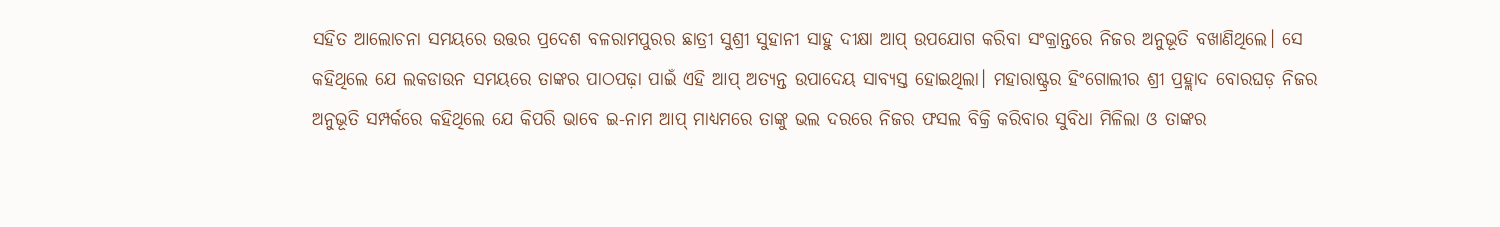ସହିତ ଆଲୋଚନା ସମୟରେ ଉତ୍ତର ପ୍ରଦେଶ ବଳରାମପୁରର ଛାତ୍ରୀ ସୁଶ୍ରୀ ସୁହାନୀ ସାହୁ ଦୀକ୍ଷା ଆପ୍ ଉପଯୋଗ କରିବା ସଂକ୍ରାନ୍ତରେ ନିଜର ଅନୁଭୂତି ବଖାଣିଥିଲେ। ସେ କହିଥିଲେ ଯେ ଲକଡାଉନ ସମୟରେ ତାଙ୍କର ପାଠପଢ଼ା ପାଇଁ ଏହି ଆପ୍ ଅତ୍ୟନ୍ତ ଉପାଦେୟ ସାବ୍ୟସ୍ତ ହୋଇଥିଲା। ମହାରାଷ୍ଟ୍ରର ହିଂଗୋଲୀର ଶ୍ରୀ ପ୍ରହ୍ଲାଦ ବୋରଘଡ଼ ନିଜର ଅନୁଭୂତି ସମ୍ପର୍କରେ କହିଥିଲେ ଯେ କିପରି ଭାବେ ଇ-ନାମ ଆପ୍ ମାଧ୍ୟମରେ ତାଙ୍କୁ ଭଲ ଦରରେ ନିଜର ଫସଲ ବିକ୍ରି କରିବାର ସୁବିଧା ମିଳିଲା ଓ ତାଙ୍କର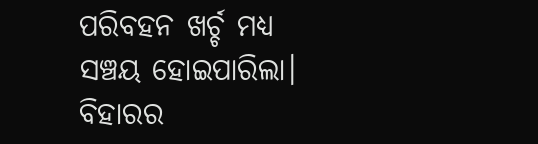ପରିବହନ ଖର୍ଚ୍ଚ ମଧ୍ୟ ସଞ୍ଚୟ ହୋଇପାରିଲା। ବିହାରର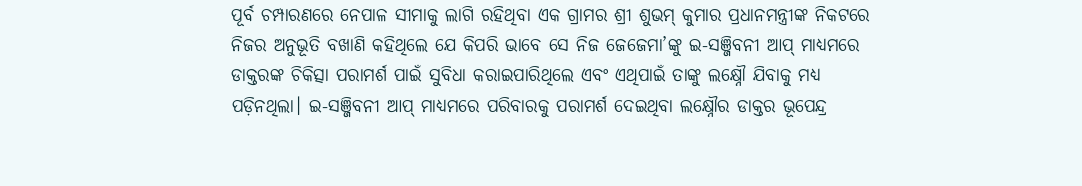ପୂର୍ବ ଚମ୍ପାରଣରେ ନେପାଳ ସୀମାକୁ ଲାଗି ରହିଥିବା ଏକ ଗ୍ରାମର ଶ୍ରୀ ଶୁଭମ୍ କୁମାର ପ୍ରଧାନମନ୍ତ୍ରୀଙ୍କ ନିକଟରେ ନିଜର ଅନୁଭୂତି ବଖାଣି କହିଥିଲେ ଯେ କିପରି ଭାବେ ସେ ନିଜ ଜେଜେମା’ଙ୍କୁ ଇ-ସଞ୍ଜିବନୀ ଆପ୍ ମାଧ୍ୟମରେ ଡାକ୍ତରଙ୍କ ଚିକିତ୍ସା ପରାମର୍ଶ ପାଇଁ ସୁବିଧା କରାଇପାରିଥିଲେ ଏବଂ ଏଥିପାଇଁ ତାଙ୍କୁ ଲକ୍ଷ୍ନୌ ଯିବାକୁ ମଧ୍ୟ ପଡ଼ିନଥିଲା। ଇ-ସଞ୍ଜିବନୀ ଆପ୍ ମାଧ୍ୟମରେ ପରିବାରକୁ ପରାମର୍ଶ ଦେଇଥିବା ଲକ୍ଷ୍ନୌର ଡାକ୍ତର ଭୂପେନ୍ଦ୍ର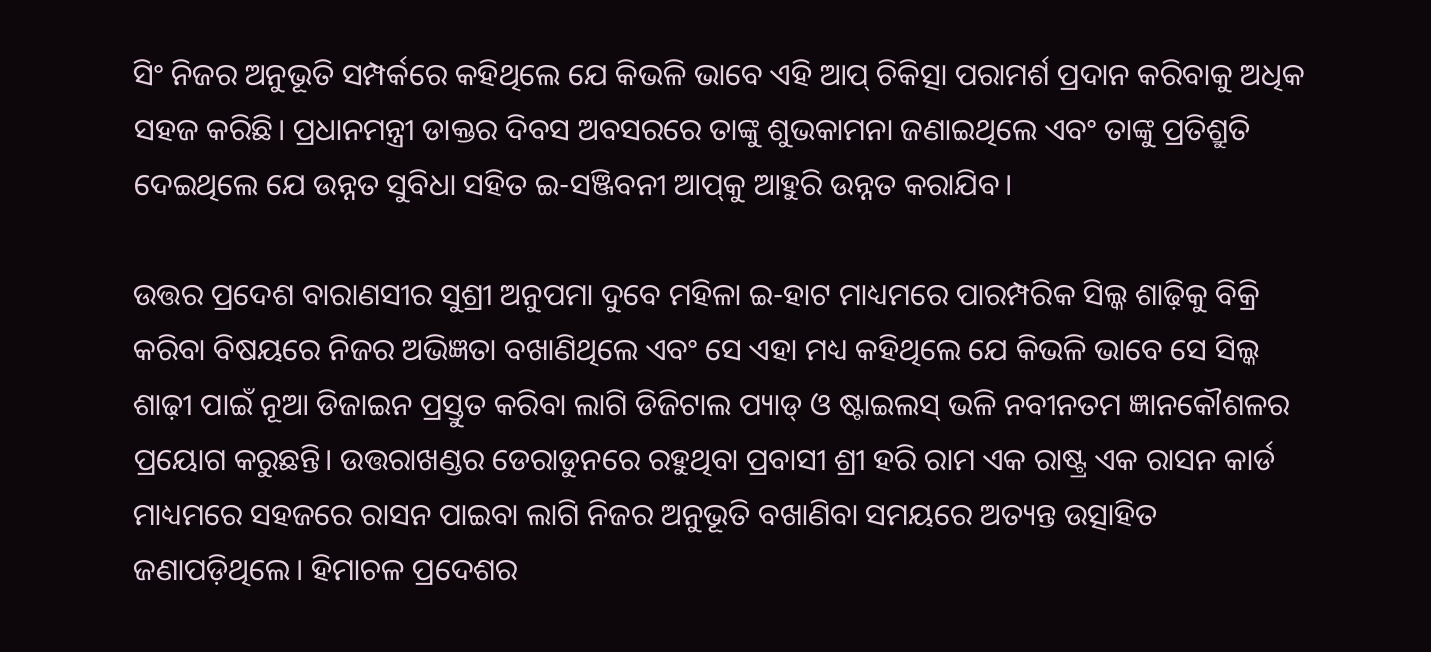ସିଂ ନିଜର ଅନୁଭୂତି ସମ୍ପର୍କରେ କହିଥିଲେ ଯେ କିଭଳି ଭାବେ ଏହି ଆପ୍ ଚିକିତ୍ସା ପରାମର୍ଶ ପ୍ରଦାନ କରିବାକୁ ଅଧିକ ସହଜ କରିଛି। ପ୍ରଧାନମନ୍ତ୍ରୀ ଡାକ୍ତର ଦିବସ ଅବସରରେ ତାଙ୍କୁ ଶୁଭକାମନା ଜଣାଇଥିଲେ ଏବଂ ତାଙ୍କୁ ପ୍ରତିଶ୍ରୁତି ଦେଇଥିଲେ ଯେ ଉନ୍ନତ ସୁବିଧା ସହିତ ଇ-ସଞ୍ଜିବନୀ ଆପ୍‌କୁ ଆହୁରି ଉନ୍ନତ କରାଯିବ।

ଉତ୍ତର ପ୍ରଦେଶ ବାରାଣସୀର ସୁଶ୍ରୀ ଅନୁପମା ଦୁବେ ମହିଳା ଇ-ହାଟ ମାଧ୍ୟମରେ ପାରମ୍ପରିକ ସିଲ୍କ ଶାଢ଼ିକୁ ବିକ୍ରି କରିବା ବିଷୟରେ ନିଜର ଅଭିଜ୍ଞତା ବଖାଣିଥିଲେ ଏବଂ ସେ ଏହା ମଧ୍ୟ କହିଥିଲେ ଯେ କିଭଳି ଭାବେ ସେ ସିଲ୍କ ଶାଢ଼ୀ ପାଇଁ ନୂଆ ଡିଜାଇନ ପ୍ରସ୍ତୁତ କରିବା ଲାଗି ଡିଜିଟାଲ ପ୍ୟାଡ୍ ଓ ଷ୍ଟାଇଲସ୍‌ ଭଳି ନବୀନତମ ଜ୍ଞାନକୌଶଳର ପ୍ରୟୋଗ କରୁଛନ୍ତି। ଉତ୍ତରାଖଣ୍ଡର ଡେରାଡୁନରେ ରହୁଥିବା ପ୍ରବାସୀ ଶ୍ରୀ ହରି ରାମ ଏକ ରାଷ୍ଟ୍ର ଏକ ରାସନ କାର୍ଡ ମାଧ୍ୟମରେ ସହଜରେ ରାସନ ପାଇବା ଲାଗି ନିଜର ଅନୁଭୂତି ବଖାଣିବା ସମୟରେ ଅତ୍ୟନ୍ତ ଉତ୍ସାହିତ ଜଣାପଡ଼ିଥିଲେ। ହିମାଚଳ ପ୍ରଦେଶର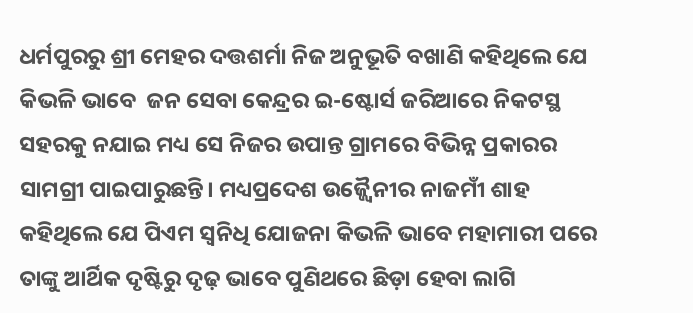ଧର୍ମପୁରରୁ ଶ୍ରୀ ମେହର ଦତ୍ତଶର୍ମା ନିଜ ଅନୁଭୂତି ବଖାଣି କହିଥିଲେ ଯେ କିଭଳି ଭାବେ  ଜନ ସେବା କେନ୍ଦ୍ରର ଇ-ଷ୍ଟୋର୍ସ ଜରିଆରେ ନିକଟସ୍ଥ ସହରକୁ ନଯାଇ ମଧ୍ୟ ସେ ନିଜର ଉପାନ୍ତ ଗ୍ରାମରେ ବିଭିନ୍ନ ପ୍ରକାରର ସାମଗ୍ରୀ ପାଇପାରୁଛନ୍ତି। ମଧ୍ୟପ୍ରଦେଶ ଉଜ୍ଜ୍ବୈନୀର ନାଜମୀଁ ଶାହ କହିଥିଲେ ଯେ ପିଏମ ସ୍ବନିଧି ଯୋଜନା କିଭଳି ଭାବେ ମହାମାରୀ ପରେ ତାଙ୍କୁ ଆର୍ଥିକ ଦୃଷ୍ଟିରୁ ଦୃଢ଼ ଭାବେ ପୁଣିଥରେ ଛିଡ଼ା ହେବା ଲାଗି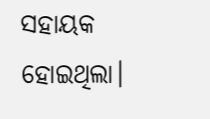ସହାୟକ ହୋଇଥିଲା।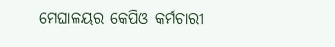ମେଘାଳୟର କେପିଓ କର୍ମଚାରୀ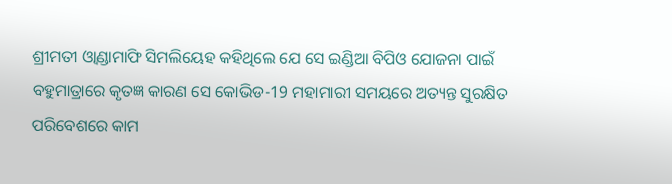ଶ୍ରୀମତୀ ଓ୍ବାଣ୍ଡାମାଫି ସିମଲିୟେହ କହିଥିଲେ ଯେ ସେ ଇଣ୍ଡିଆ ବିପିଓ ଯୋଜନା ପାଇଁ ବହୁମାତ୍ରାରେ କୃତଜ୍ଞ କାରଣ ସେ କୋଭିଡ-19 ମହାମାରୀ ସମୟରେ ଅତ୍ୟନ୍ତ ସୁରକ୍ଷିତ ପରିବେଶରେ କାମ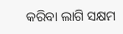କରିବା ଲାଗି ସକ୍ଷମ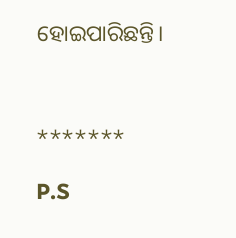ହୋଇପାରିଛନ୍ତି।



*******

P.S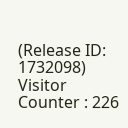(Release ID: 1732098) Visitor Counter : 226